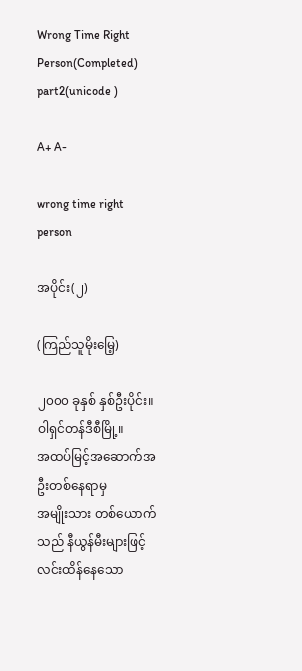Wrong Time Right Person(Completed) part2(unicode )

A+ A-

wrong time right person

အပိုင်း(၂)

(ကြည်သူမိုးမြေ့)

၂၀၀၀ ခုနှစ် နှစ်ဦးပိုင်း။
ဝါရှင်တန်ဒီစီမြို့။
အထပ်မြင့်အဆောက်အဦးတစ်နေရာမှ
အမျိုးသား တစ်ယောက်သည် နီယွန်မီးများဖြင့် လင်းထိန်နေသော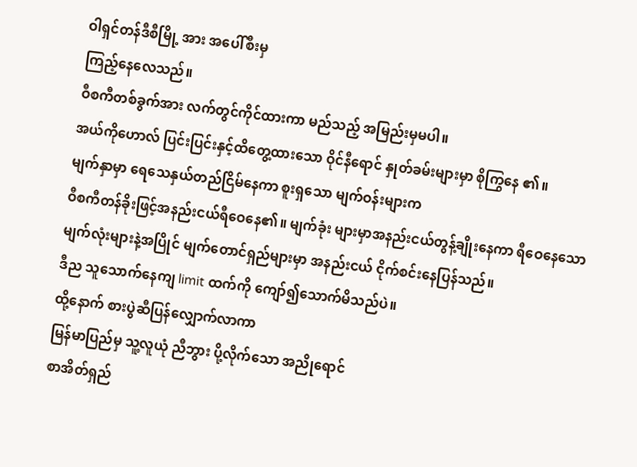ဝါရှင်တန်ဒီစီမြို့ အား အပေါ်စီးမှ
ကြည့်နေလေသည်။
ဝီစကီတစ်ခွက်အား လက်တွင်ကိုင်ထားကာ မည်သည့် အမြည်းမှမပါ။
အယ်ကိုဟောလ် ပြင်းပြင်းနှင့်ထိတွေ့ထားသော ဝိုင်နီရောင် နှုတ်ခမ်းများမှာ စိုကြွနေ ၏။
မျက်နှာမှာ ရေသေနှယ်တည်ငြိမ်နေကာ စူးရှသော မျက်ဝန်းများက
ဝီစကီတန်ခိုးဖြင့်အနည်းငယ်ရီဝေနေ၏။ မျက်ခုံး များမှာအနည်းငယ်တွန့်ချိုးနေကာ ရီဝေနေသော မျက်လုံးများနဲ့အပြိုင် မျက်တောင်ရှည်များမှာ အနည်းငယ် ငိုက်စင်းနေပြန်သည်။
ဒီည သူသောက်နေကျ limit ထက်ကို ကျော်၍သောက်မိသည်ပဲ။
ထို့နောက် စားပွဲဆီပြန်လျှောက်လာကာ
မြန်မာပြည်မှ သူ့လူယုံ ညီဘွား ပို့လိုက်သော အညိုရောင်
စာအိတ်ရှည်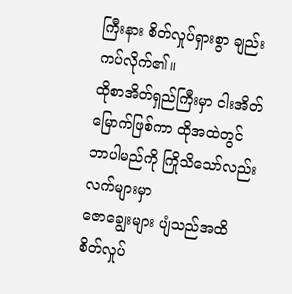ကြီးနား စိတ်လှုပ်ရှားစွာ ချည်းကပ်လိုက်၏။
ထိုစာအိတ်ရှည်ကြီးမှာ ငါးအိတ်မြောက်ဖြစ်ကာ ထိုအထဲတွင် ဘာပါမည်ကို ကြိုသိသော်လည်း လက်များမှာ
ဇောချွေးများ ပျံသည်အထိ စိတ်လှုပ်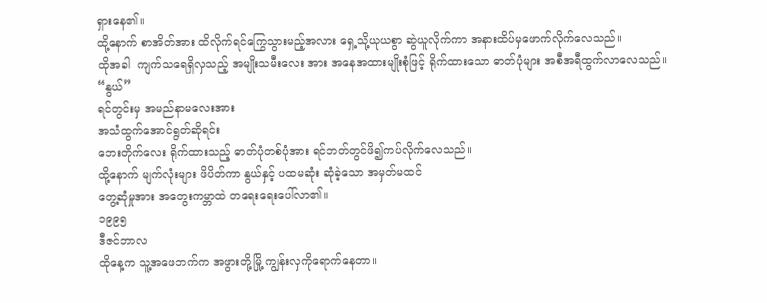ရှားနေ၏။
ထို့နောက် စာအိတ်အား ထိလိုက်ရင်ကြွေသွားမည့်အလား ရှေ့သို့ယုယစွာ ဆွဲယူလိုက်ကာ အနားထိပ်မှဖောက်လိုက်လေသည်။
ထိုအခါ  ကျက်သရေရှိလှသည့် အမျိုးသမီးလေး အား အနေအထားမျိုးစုံဖြင့် ရိုက်ထားသော ဓာတ်ပုံများ အစီအရီထွက်လာလေသည်။
“နွယ်”
ရင်တွင်းမှ အမည်နာမလေးအား
အသံထွက်အောင်ရွတ်ဆိုရင်း
ဘေးတိုက်လေး ရိုက်ထားသည့် ဓာတ်ပုံတစ်ပုံအား ရင်ဘတ်တွင်ဖိ၍ကပ်လိုက်လေသည်။
ထို့နောက် မျက်လုံးများ ဖိပိတ်ကာ နွယ်နှင့် ပထမဆုံး ဆုံခဲ့သော အမှတ်မထင်
တွေ့ဆုံမှုအား အတွေးကမ္ဘာထဲ တရေးရေးပေါ်လာ၏။
၁၉၉၅
ဒီဇင်ဘာလ
ထိုနေ့က သူ့အဖေဘက်က အဖွားတို့မြို့ ကျွန်းလှကိုရောက်နေတာ။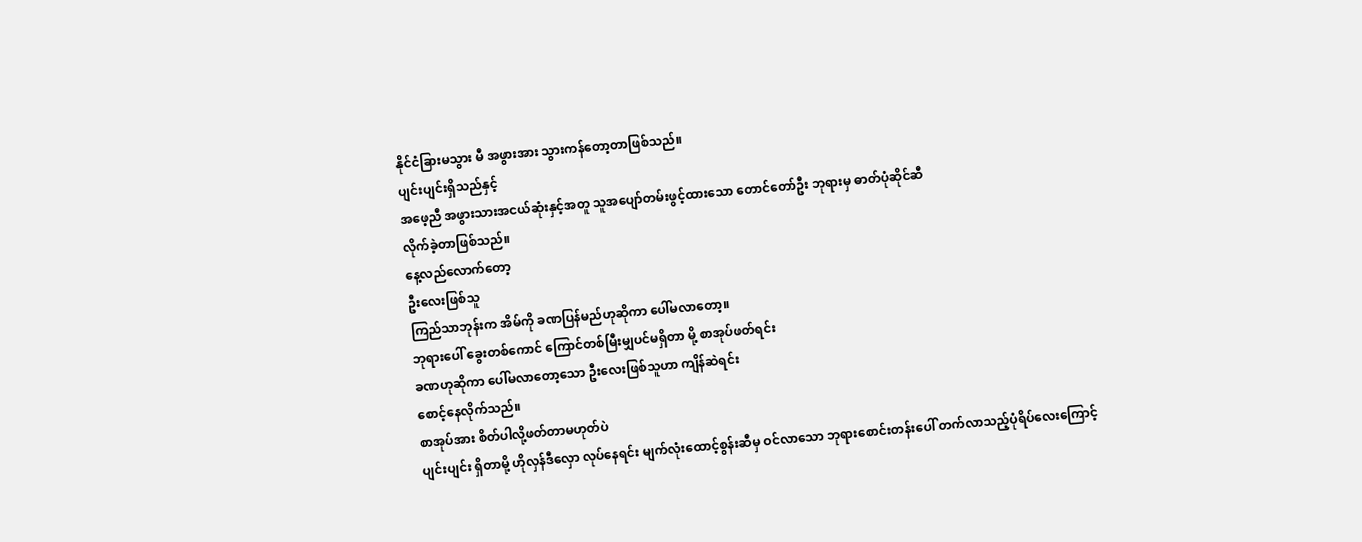နိုင်ငံခြားမသွား မီ အဖွားအား သွားကန်တော့တာဖြစ်သည်။
ပျင်းပျင်းရှိသည်နှင့်
အဖေ့ညီ အဖွားသားအငယ်ဆုံးနှင့်အတူ သူအပျော်တမ်းဖွင့်ထားသော တောင်တော်ဦး ဘုရားမှ ဓာတ်ပုံဆိုင်ဆီ
လိုက်ခဲ့တာဖြစ်သည်။
နေ့လည်လောက်တော့
ဦးလေးဖြစ်သူ
ကြည်သာဘုန်းက အိမ်ကို ခဏပြန်မည်ဟုဆိုကာ ပေါ်မလာတော့။
ဘုရားပေါ် ခွေးတစ်ကောင် ကြောင်တစ်မြီးမျှပင်မရှိတာ မို့ စာအုပ်ဖတ်ရင်း
ခဏဟုဆိုကာ ပေါ်မလာတော့သော ဦးလေးဖြစ်သူဟာ ကျိန်ဆဲရင်း
စောင့်နေလိုက်သည်။
စာအုပ်အား စိတ်ပါလို့ဖတ်တာမဟုတ်ပဲ
ပျင်းပျင်း ရှိတာမို့ ဟိုလှန်ဒီလှော လုပ်နေရင်း မျက်လုံးထောင့်စွန်းဆီမှ ဝင်လာသော ဘုရားစောင်းတန်းပေါ် တက်လာသည့်ပုံရိပ်လေးကြောင့်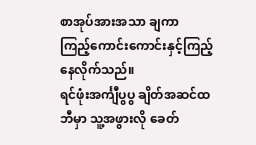စာအုပ်အားအသာ ချကာ
ကြည့်ကောင်းကောင်းနှင့်ကြည့်နေလိုက်သည်။
ရင်ဖုံးအင်္ကျီပွပွ ချိတ်အဆင်ထဘီမှာ သူ့အဖွားလို ခေတ်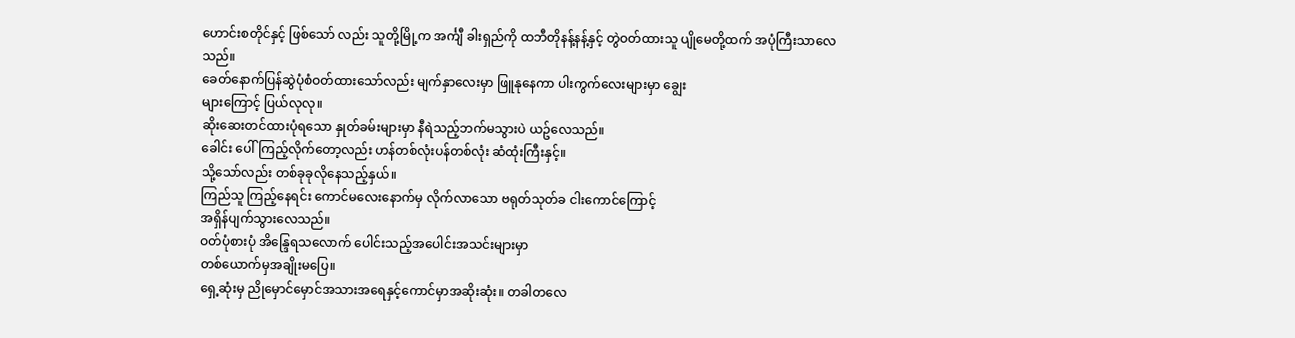ဟောင်းစတိုင်နှင့် ဖြစ်သော် လည်း သူတို့မြို့က အင်္ကျီ ခါးရှည်ကို ထဘီတိုနန့်နန့်နှင့် တွဲဝတ်ထားသူ ပျိုမေတို့ထက် အပုံကြီးသာလေ
သည်။
ခေတ်နောက်ပြန်ဆွဲပုံစံဝတ်ထားသော်လည်း မျက်နှာလေးမှာ ဖြူနုနေကာ ပါးကွက်လေးများမှာ ချွေး
များကြောင့် ပြယ်လုလု။
ဆိုးဆေးတင်ထားပုံရသော နှုတ်ခမ်းများမှာ နီရဲသည့်ဘက်မသွားပဲ ယဥ်လေသည်။
ခေါင်း ပေါ်ကြည့်လိုက်တော့လည်း ဟန်တစ်လုံးပန်တစ်လုံး ဆံထုံးကြီးနှင့်။
သို့သော်လည်း တစ်ခုခုလိုနေသည့်နှယ်။
ကြည်သူ ကြည့်နေရင်း ကောင်မလေးနောက်မှ လိုက်လာသော ဗရုတ်သုတ်ခ ငါးကောင်ကြောင့်
အရှိန်ပျက်သွားလေသည်။
ဝတ်ပုံစားပုံ အိန္ဒြေရသလောက် ပေါင်းသည့်အပေါင်းအသင်းများမှာ
တစ်ယောက်မှအချိုးမပြေ။
ရှေ့ဆုံးမှ ညိုမှောင်မှောင်အသားအရေနှင့်ကောင်မှာအဆိုးဆုံး။ တခါတလေ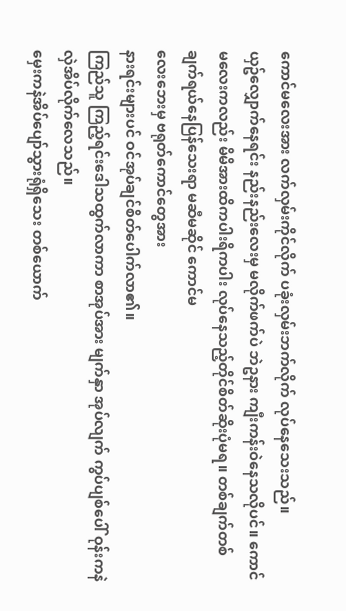ကောင်မလေးအား လက်လှမ်းကိုင်လိုက် ပခုံးလှမ်းဘက်လိုက် လုပ်နေသေးသည်။
ယှဥ်လျှောက်နေရင်း နည်းနည်းလေးမှ မလိုက်ဖက်ပဲ ဘဲဥနား ကျီးကန်းဝဲနေသလိုပင်။ ကောင်မလေးကလည်း မိမိအားထိကပါးရိကပါး လုပ်နေသည့်တိုင်စိတ်ဆိုးပုံမရ။ တစ်ချက်တစ်ချက်ရယ်နေပြန်သေးရာ မဆီမဆိုင် ကောင်မ
လေးဘေးမှ ဗရုတ်ကောင်တွေအား
နားရင်းများပင် ဝင်အုပ်ချင်စိတ်ပေါက်လာ၏။
ကြည်သူ ကြည့်ရင်းဒေါသထွက်လာကာ စာအုပ်အား မျက်နှာ အုပ်လျက် ကွပ်ပျစ်ပေါ် ဝုန်းကနဲလှဲအိပ်လိုက်လေသည်။
မှေးကနဲအိပ်ပျော်သွားရုံရှိသေး တစ်ယောက်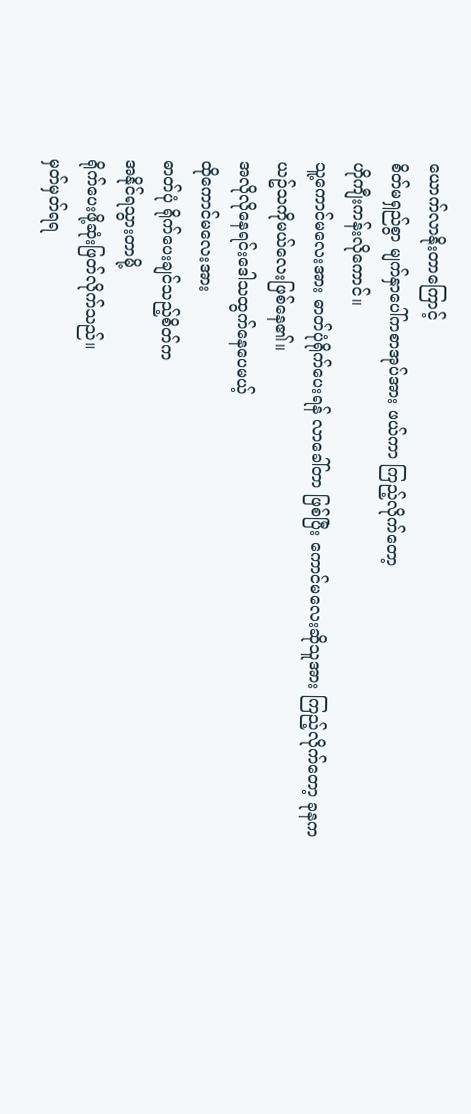ယောက်လာနိုးတာကြောင့်
စိတ်မရှည်စွာ မျက်နှာပေါ်ကစာအုပ်အား ဖယ်ကာ ကြည့်လိုက်တော့
ဟိုကျီးကန်းလိုကောင်။
သူ့ကောင်မလေးအား ဓာတ်ပုံရိုက်ပေးရန် လာခေါ်တာ ဖြစ်ပြီး ကောင်မလေးဆိုသူအား ကြည့်လိုက်တော့ ခုနက
ယဥ်သကိုမယ်လေးဖြစ်နေ၏။
အလိုလိုနေရင်းဒေါသထွက်နေပေမယ့်
ထိုကောင်မလေးအား
ဓာတ်ပုံ ရိုက်ပေးချင်သည့်စိတ်က
အနိုင်ရသွားတာမို့
ရိုက်ပေးဖို့ဆုံးဖြတ်လိုက်သည်။
မှတ်မှတ်ရရ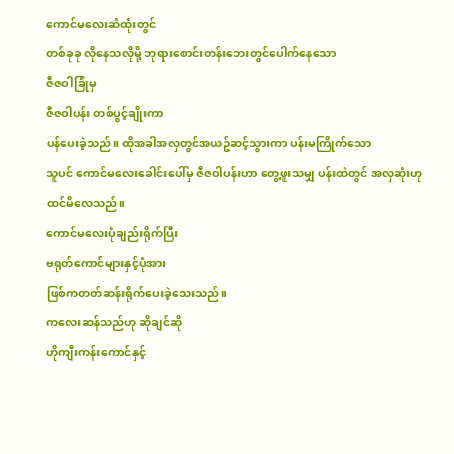ကောင်မလေးဆံထုံးတွင်
တစ်ခုခု လိုနေသလိုမို့ ဘုရားစောင်းတန်းဘေးတွင်ပေါက်နေသော
ဇီဇဝါခြုံမှ
ဇီဇဝါပန်း တစ်ပွင့်ချိုးကာ
ပန်ပေးခဲ့သည်။ ထိုအခါအလှတွင်အယဥ်ဆင့်သွားကာ ပန်းမကြိုက်သော
သူပင် ကောင်မလေးခေါင်းပေါ်မှ ဇီဇဝါပန်းဟာ တွေ့ဖူးသမျှ ပန်းထဲတွင် အလှဆုံးဟု ထင်မိလေသည်။
ကောင်မလေးပုံချည်းရိုက်ပြီး
ဗရုတ်ကောင်များနှင့်ပုံအား
ဖြစ်ကတတ်ဆန်းရိုက်ပေးခဲ့သေးသည်။
ကလေးဆန်သည်ဟု ဆိုချင်ဆို
ဟိုကျီးကန်းကောင်နှင့်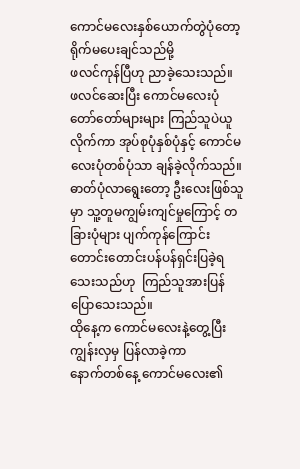ကောင်မလေးနှစ်ယောက်တွဲပုံတော့
ရိုက်မပေးချင်သည်မို့
ဖလင်ကုန်ပြီဟု ညာခဲ့သေးသည်။
ဖလင်ဆေးပြီး ကောင်မလေးပုံတော်တော်များများ ကြည်သူပဲယူလိုက်ကာ အုပ်စုပုံနှစ်ပုံနှင့် ကောင်မလေးပုံတစ်ပုံသာ ချန်ခဲ့လိုက်သည်။ဓာတ်ပုံလာရွေးတော့ ဦးလေးဖြစ်သူမှာ သူ့တူမကျွမ်းကျင်မှုကြောင့် တခြားပုံများ ပျက်ကုန်ကြောင်း တောင်းတောင်းပန်ပန်ရှင်းပြခဲ့ရသေးသည်ဟု  ကြည်သူအားပြန်ပြောသေးသည်။
ထိုနေ့က ကောင်မလေးနဲ့တွေ့ပြီး ကျွန်းလှမှ ပြန်လာခဲ့ကာ
နောက်တစ်နေ့ ကောင်မလေး၏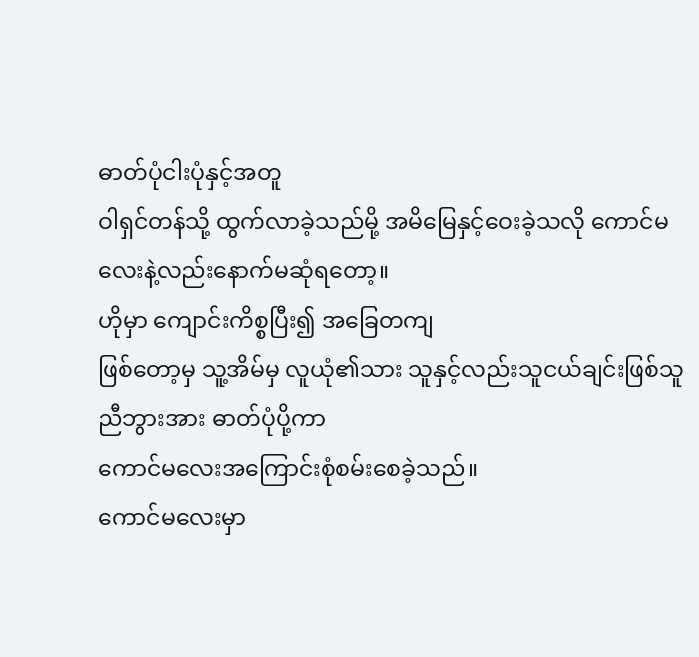ဓာတ်ပုံငါးပုံနှင့်အတူ
ဝါရှင်တန်သို့ ထွက်လာခဲ့သည်မို့ အမိမြေနှင့်ဝေးခဲ့သလို ကောင်မလေးနဲ့လည်းနောက်မဆုံရတော့။
ဟိုမှာ ကျောင်းကိစ္စပြီး၍ အခြေတကျ
ဖြစ်တော့မှ သူ့အိမ်မှ လူယုံ၏သား သူနှင့်လည်းသူငယ်ချင်းဖြစ်သူ
ညီဘွားအား ဓာတ်ပုံပို့ကာ
ကောင်မလေးအကြောင်းစုံစမ်းစေခဲ့သည်။
ကောင်မလေးမှာ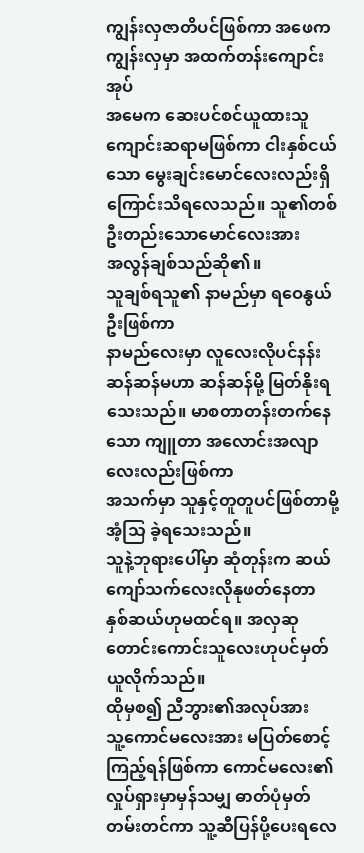ကျွန်းလှဇာတိပင်ဖြစ်ကာ အဖေက ကျွန်းလှမှာ အထက်တန်းကျောင်းအုပ်
အမေက ဆေးပင်စင်ယူထားသူကျောင်းဆရာမဖြစ်ကာ ငါးနှစ်ငယ်သော မွေးချင်းမောင်လေးလည်းရှိကြောင်းသိရလေသည်။ သူ၏တစ်ဦးတည်းသောမောင်လေးအား
အလွန်ချစ်သည်ဆို၏။
သူချစ်ရသူ၏ နာမည်မှာ ရဝေနွယ်ဦးဖြစ်ကာ
နာမည်လေးမှာ လူလေးလိုပင်နန်းဆန်ဆန်မဟာ ဆန်ဆန်မို့ မြတ်နိုးရသေးသည်။ မာစတာတန်းတက်နေသော ကျူတာ အလောင်းအလျာလေးလည်းဖြစ်ကာ
အသက်မှာ သူနှင့်တူတူပင်ဖြစ်တာမို့ အံ့သြ ခဲ့ရသေးသည်။
သူနဲ့ဘုရားပေါ်မှာ ဆုံတုန်းက ဆယ်ကျော်သက်လေးလိုနုဖတ်နေတာ
နှစ်ဆယ်ဟုမထင်ရ။ အလှဆုတောင်းကောင်းသူလေးဟုပင်မှတ်ယူလိုက်သည်။
ထိုမှစ၍ ညီဘွား၏အလုပ်အား
သူ့ကောင်မလေးအား မပြတ်စောင့်ကြည့်ရန်ဖြစ်ကာ ကောင်မလေး၏ လှုပ်ရှားမှာမှန်သမျှ ဓာတ်ပုံမှတ်တမ်းတင်ကာ သူ့ဆီပြန်ပို့ပေးရလေ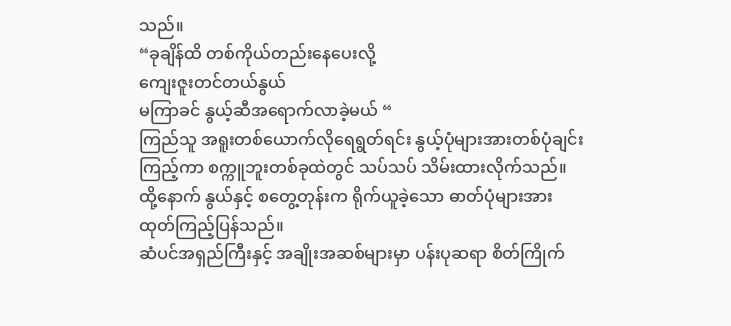သည်။
“ခုချိန်ထိ တစ်ကိုယ်တည်းနေပေးလို့
ကျေးဇူးတင်တယ်နွယ်
မကြာခင် နွယ့်ဆီအရောက်လာခဲ့မယ် “
ကြည်သူ အရူးတစ်ယောက်လိုရေရွတ်ရင်း နွယ့်ပုံများအားတစ်ပုံချင်းကြည့်ကာ စက္ကူဘူးတစ်ခုထဲတွင် သပ်သပ် သိမ်းထားလိုက်သည်။
ထို့နောက် နွယ်နှင့် စတွေ့တုန်းက ရိုက်ယူခဲ့သော ဓာတ်ပုံများအား
ထုတ်ကြည့်ပြန်သည်။
ဆံပင်အရှည်ကြီးနှင့် အချိုးအဆစ်များမှာ ပန်းပုဆရာ စိတ်ကြိုက်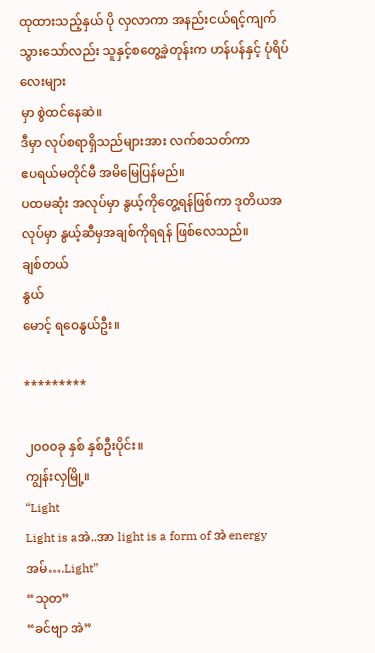ထုထားသည့်နှယ် ပို လှလာကာ အနည်းငယ်ရင့်ကျက်သွားသော်လည်း သူနှင့်စတွေ့ခဲ့တုန်းက ဟန်ပန်နှင့် ပုံရိပ်လေးများ
မှာ စွဲထင်နေဆဲ။
ဒီမှာ လုပ်စရာရှိသည်များအား လက်စသတ်ကာ
ဧပရယ်မတိုင်မီ အမိမြေပြန်မည်။
ပထမဆုံး အလုပ်မှာ နွယ့်ကိုတွေ့ရန်ဖြစ်ကာ ဒုတိယအလုပ်မှာ နွယ့်ဆီမှအချစ်ကိုရရန် ဖြစ်လေသည်။
ချစ်တယ်
နွယ်
မောင့် ရဝေနွယ်ဦး။

*********

၂၀၀၀ခု နှစ် နှစ်ဦးပိုင်း။
ကျွန်းလှမြို့။
“Light
Light is aအဲ..အာ light is a form of အဲ energy အမ်….Light”
“သုတ”
“ခင်ဗျာ အဲ”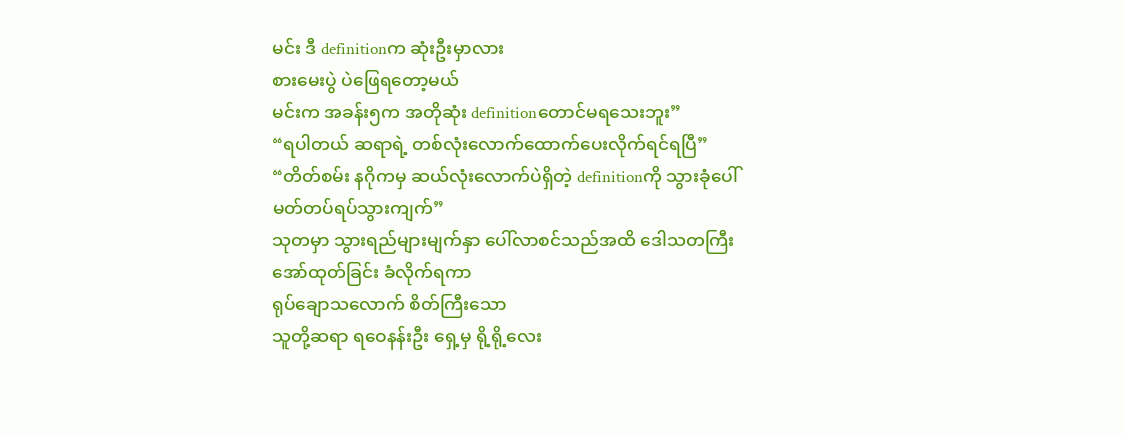မင်း ဒီ definitionက ဆုံးဦးမှာလား
စားမေးပွဲ ပဲဖြေရတော့မယ်
မင်းက အခန်း၅က အတိုဆုံး definitionတောင်မရသေးဘူး”
“ရပါတယ် ဆရာရဲ့ တစ်လုံးလောက်ထောက်ပေးလိုက်ရင်ရပြီ”
“တိတ်စမ်း နဂိုကမှ ဆယ်လုံးလောက်ပဲရှိတဲ့ definitionကို သွားခုံပေါ်မတ်တပ်ရပ်သွားကျက်”
သုတမှာ သွားရည်များမျက်နှာ ပေါ်လာစင်သည်အထိ ဒေါသတကြီး အော်ထုတ်ခြင်း ခံလိုက်ရကာ
ရုပ်ချောသလောက် စိတ်ကြီးသော
သူတို့ဆရာ ရဝေနန်းဦး ရှေ့မှ ရို့ရို့လေး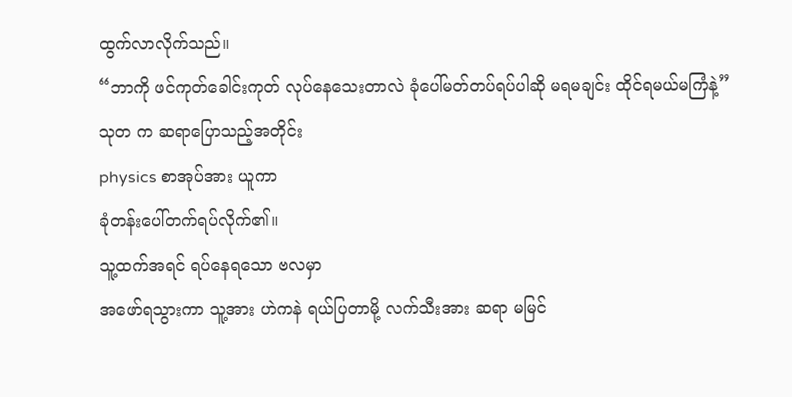ထွက်လာလိုက်သည်။
“ဘာကို ဖင်ကုတ်ခေါင်းကုတ် လုပ်နေသေးတာလဲ ခုံပေါ်မတ်တပ်ရပ်ပါဆို မရမချင်း ထိုင်ရမယ်မကြံနဲ့”
သုတ က ဆရာပြောသည့်အတိုင်း
physics စာအုပ်အား ယူကာ
ခုံတန်းပေါ်တက်ရပ်လိုက်၏။
သူ့ထက်အရင် ရပ်နေရသော ဗလမှာ
အဖော်ရသွားကာ သူ့အား ဟဲကနဲ ရယ်ပြတာမို့ လက်သီးအား ဆရာ မမြင်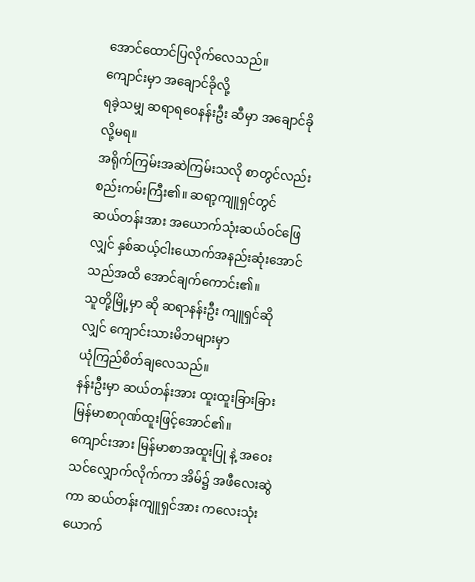အောင်ထောင်ပြလိုက်လေသည်။
ကျောင်းမှာ အချောင်ခိုလို့
ရခဲ့သမျှ ဆရာရဝေနန်းဦး ဆီမှာ အချောင်ခိုလို့မရ။
အရိုက်ကြမ်းအဆဲကြမ်းသလို စာတွင်လည်းစည်းကမ်းကြီး၏။ ဆရာ့ကျူရှင်တွင်
ဆယ်တန်းအား အယောက်သုံးဆယ်ဝင်ဖြေလျှင် နှစ်ဆယ့်ငါးယောက်အနည်းဆုံးအောင် သည်အထိ အောင်ချက်ကောင်း၏။
သူတို့မြို့မှာ ဆို ဆရာနန်းဦး ကျူရှင်ဆိုလျှင် ကျောင်းသားမိဘများမှာ
ယုံကြည်စိတ်ချလေသည်။
နန်းဦးမှာ ဆယ်တန်းအား ထူးထူးခြားခြား မြန်မာစာဂုဏ်ထူးဖြင့်အောင်၏။
ကျောင်းအား မြန်မာစာအထူးပြု နဲ့ အဝေးသင်လျှောက်လိုက်ကာ အိမ်၌ အဖီလေးဆွဲကာ ဆယ်တန်းကျူရှင်အား ကလေးသုံးယောက်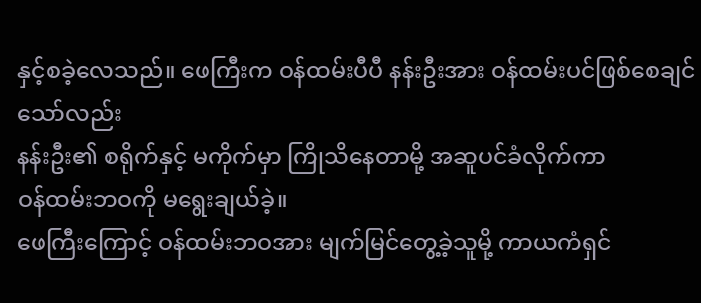နှင့်စခဲ့လေသည်။ ဖေကြီးက ဝန်ထမ်းပီပီ နန်းဦးအား ဝန်ထမ်းပင်ဖြစ်စေချင်သော်လည်း
နန်းဦး၏ စရိုက်နှင့် မကိုက်မှာ ကြိုသိနေတာမို့ အဆူပင်ခံလိုက်ကာ
ဝန်ထမ်းဘဝကို မရွေးချယ်ခဲ့။
ဖေကြီးကြောင့် ဝန်ထမ်းဘဝအား မျက်မြင်တွေ့ခဲ့သူမို့ ကာယကံရှင်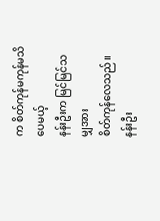က စိတ်ကုန်မကုန်မသိပေမယ့်
နန်းဦးက မြင်မြင်သမျှအား
စိတ်ကုန်လေသည်။
နန်းဦး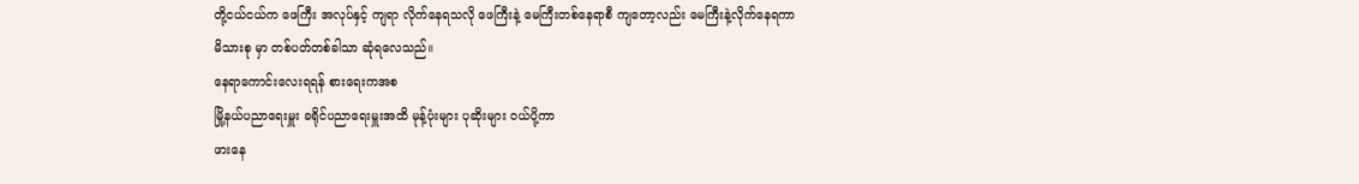တို့ငယ်ငယ်က ဖေကြီး အလုပ်နှင့် ကျရာ လိုက်နေရသလို ဖေကြီးနဲ့ မေကြီးတစ်နေရာစီ ကျတော့လည်း မေကြီးနဲ့လိုက်နေရကာ
မိသားစု မှာ တစ်ပတ်တစ်ခါသာ ဆုံရလေသည်။
နေရာကောင်းလေးရရန် စားရေးကအစ
မြို့နယ်ပညာရေးမှူး ခရိုင်ပညာရေးမှူးအထိ မုန့်ပုံးများ ပုဆိုးများ ဝယ်ပို့ကာ
ဖားနေ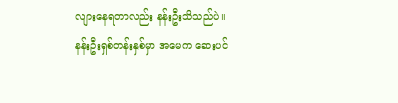လျားနေရတာလည်း နန်းဦးသိသည်ပဲ။
နန်းဦးရှစ်တန်းနှစ်မှာ အမေက ဆေးပင်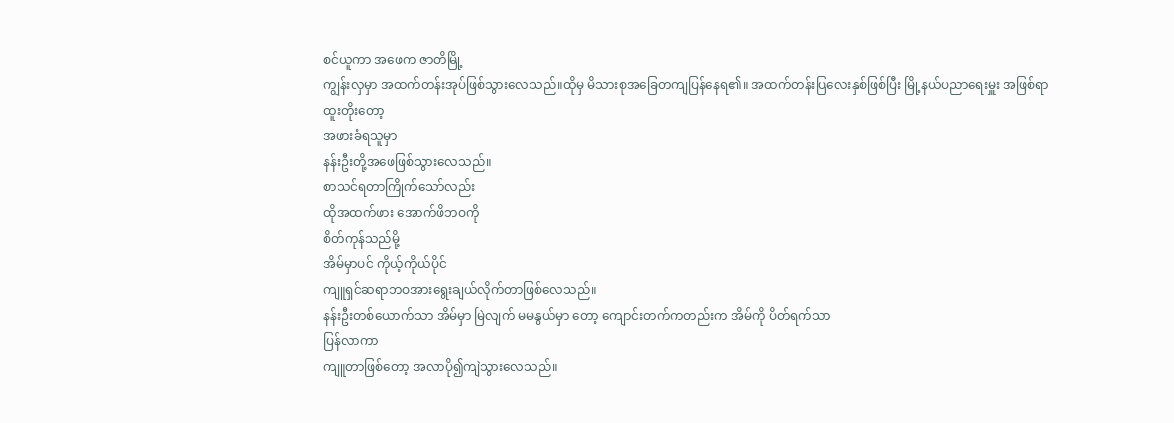စင်ယူကာ အဖေက ဇာတိမြို့
ကျွန်းလှမှာ အထက်တန်းအုပ်ဖြစ်သွားလေသည်။ထိုမှ မိသားစုအခြေတကျပြန်နေရ၏။ အထက်တန်းပြလေးနှစ်ဖြစ်ပြီး မြို့နယ်ပညာရေးမှူး အဖြစ်ရာထူးတိုးတော့
အဖားခံရသူမှာ
နန်းဦးတို့အဖေဖြစ်သွားလေသည်။
စာသင်ရတာကြိုက်သော်လည်း
ထိုအထက်ဖား အောက်ဖိဘဝကို
စိတ်ကုန်သည်မို့
အိမ်မှာပင် ကိုယ့်ကိုယ်ပိုင်
ကျူရှင်ဆရာဘဝအားရွေးချယ်လိုက်တာဖြစ်လေသည်။
နန်းဦးတစ်ယောက်သာ အိမ်မှာ မြဲလျက် မမနွယ်မှာ တော့ ကျောင်းတက်ကတည်းက အိမ်ကို ပိတ်ရက်သာ
ပြန်လာကာ
ကျူတာဖြစ်တော့ အလာပို၍ကျဲသွားလေသည်။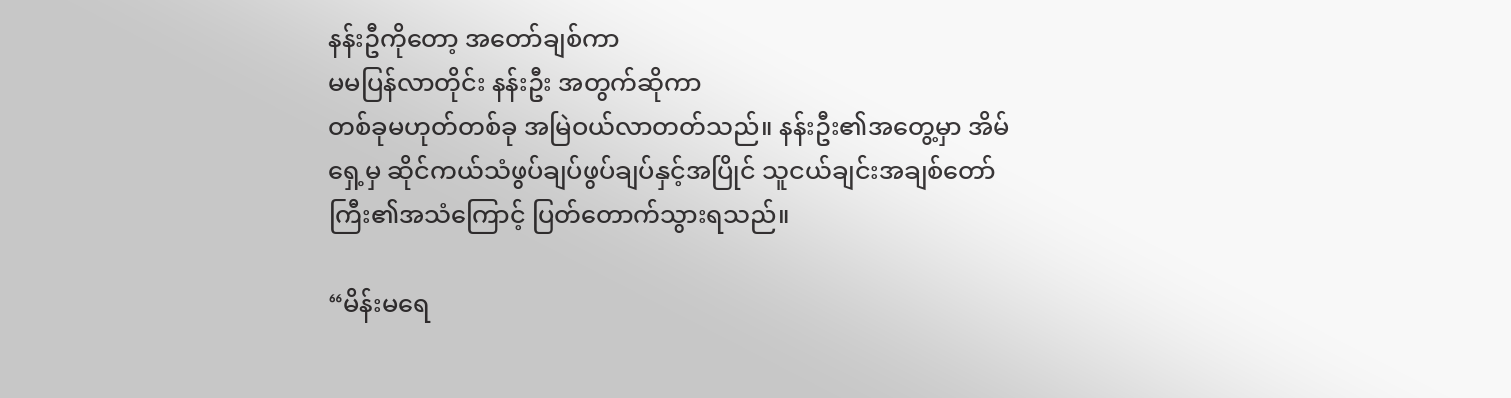နန်းဦကိုတော့ အတော်ချစ်ကာ
မမပြန်လာတိုင်း နန်းဦး အတွက်ဆိုကာ
တစ်ခုမဟုတ်တစ်ခု အမြဲဝယ်လာတတ်သည်။ နန်းဦး၏အတွေ့မှာ အိမ်ရှေ့မှ ဆိုင်ကယ်သံဖွပ်ချပ်ဖွပ်ချပ်နှင့်အပြိုင် သူငယ်ချင်းအချစ်တော်ကြီး၏အသံကြောင့် ပြတ်တောက်သွားရသည်။

“မိန်းမရေ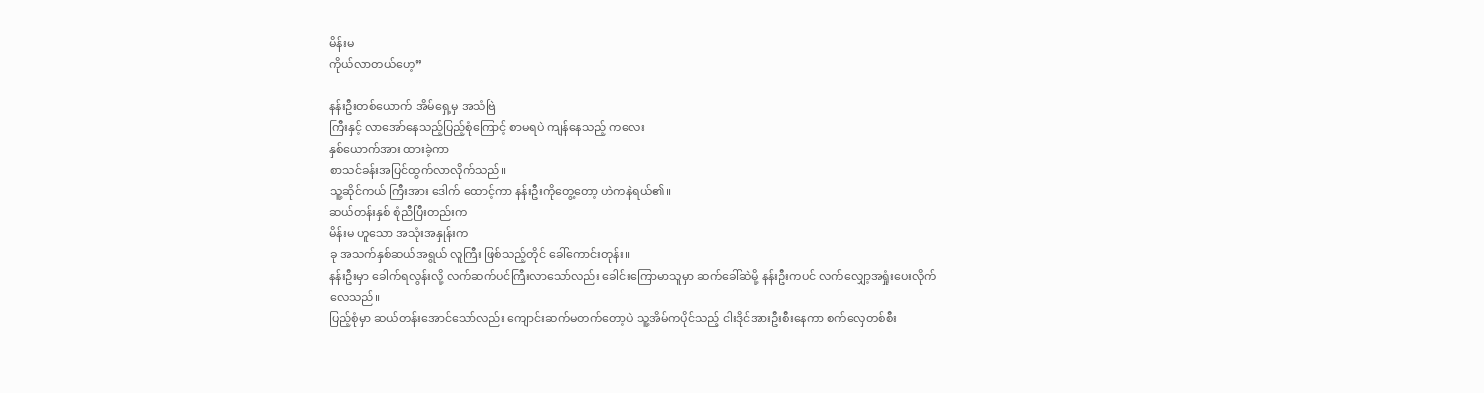မိန်းမ
ကိုယ်လာတယ်ဟေ့”

နန်းဦးတစ်ယောက် အိမ်ရှေ့မှ အသံဗြဲ
ကြီးနှင့် လာအော်နေသည့်ပြည့်စုံကြောင့် စာမရပဲ ကျန်နေသည့် ကလေး
နှစ်ယောက်အား ထားခဲ့ကာ
စာသင်ခန်းအပြင်ထွက်လာလိုက်သည်။
သူ့ဆိုင်ကယ် ကြီးအား ဒေါက် ထောင့်ကာ နန်းဦးကိုတွေ့တော့ ဟဲကနဲရယ်၏။
ဆယ်တန်းနှစ် စုံညီပြီးတည်းက
မိန်းမ ဟူသော အသုံးအနှုန်းက
ခု အသက်နှစ်ဆယ်အရွယ် လူကြီး ဖြစ်သည့်တိုင် ခေါ်ကောင်းတုန်း။
နန်းဦးမှာ ခေါက်ရလွန်းလို့ လက်ဆက်ပင်ကြီးလာသော်လည်း ခေါင်းကြောမာသူမှာ ဆက်ခေါ်ဆဲမို့ နန်းဦးကပင် လက်လျှော့အရှုံးပေးလိုက်လေသည်။
ပြည့်စုံမှာ ဆယ်တန်းအောင်သော်လည်း ကျောင်းဆက်မတက်တော့ပဲ သူ့အိမ်ကပိုင်သည့် ငါးဒိုင်အားဦးစီးနေကာ စက်လှေတစ်စီး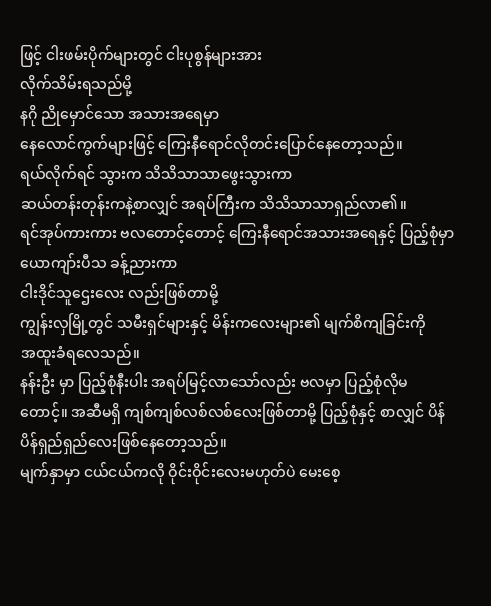ဖြင့် ငါးဖမ်းပိုက်များတွင် ငါးပုစွန်များအား
လိုက်သိမ်းရသည်မို့
နဂို ညိုမှောင်သော အသားအရေမှာ
နေလောင်ကွက်များဖြင့် ကြေးနီရောင်လိုတင်းပြောင်နေတော့သည်။
ရယ်လိုက်ရင် သွားက သိသိသာသာဖွေးသွားကာ
ဆယ်တန်းတုန်းကနဲ့စာလျှင် အရပ်ကြီးက သိသိသာသာရှည်လာ၏။
ရင်အုပ်ကားကား ဗလတောင့်တောင့် ကြေးနီရောင်အသားအရေနှင့် ပြည့်စုံမှာ ယောကျာ်းပီသ ခန့်ညားကာ
ငါးဒိုင်သူဌေးလေး လည်းဖြစ်တာမို့
ကျွန်းလှမြို့တွင် သမီးရှင်များနှင့် မိန်းကလေးများ၏ မျက်စိကျခြင်းကို
အထူးခံရလေသည်။
နန်းဦး မှာ ပြည့်စုံနီးပါး အရပ်မြင့်လာသော်လည်း ဗလမှာ ပြည့်စုံလိုမတောင့်။ အဆီမရှိ ကျစ်ကျစ်လစ်လစ်လေးဖြစ်တာမို့ ပြည့်စုံနှင့် စာလျှင် ပိန်ပိန်ရှည်ရှည်လေးဖြစ်နေတော့သည်။
မျက်နှာမှာ ငယ်ငယ်ကလို ဝိုင်းဝိုင်းလေးမဟုတ်ပဲ မေးစေ့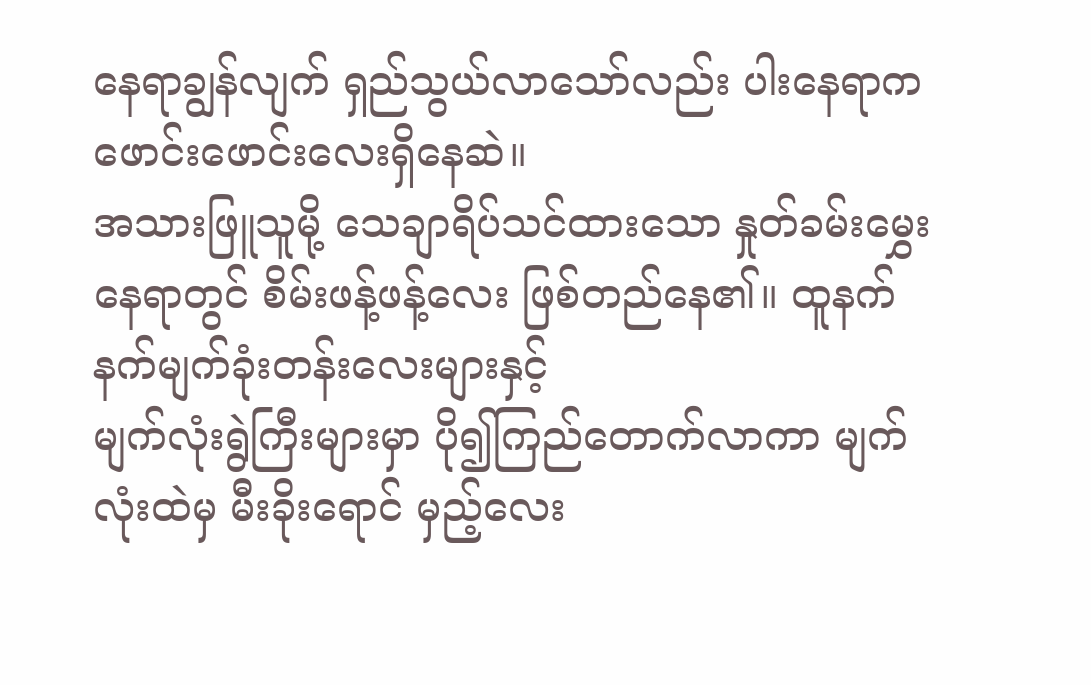နေရာချွန်လျက် ရှည်သွယ်လာသော်လည်း ပါးနေရာက ဖောင်းဖောင်းလေးရှိနေဆဲ။
အသားဖြူသူမို့ သေချာရိပ်သင်ထားသော နှုတ်ခမ်းမွှေးနေရာတွင် စိမ်းဖန့်ဖန့်လေး ဖြစ်တည်နေ၏။ ထူနက်နက်မျက်ခုံးတန်းလေးများနှင့်
မျက်လုံးရွဲကြီးများမှာ ပို၍ကြည်တောက်လာကာ မျက်လုံးထဲမှ မီးခိုးရောင် မှည့်လေး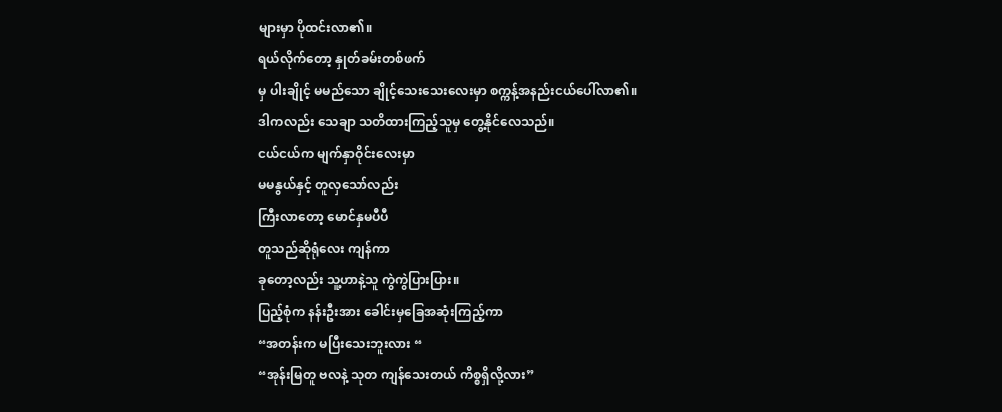များမှာ ပိုထင်းလာ၏။
ရယ်လိုက်တော့ နှုတ်ခမ်းတစ်ဖက်
မှ ပါးချိုင့် မမည်သော ချိုင့်သေးသေးလေးမှာ စက္ကန့်အနည်းငယ်ပေါ်လာ၏။
ဒါကလည်း သေချာ သတိထားကြည့်သူမှ တွေ့နိုင်လေသည်။
ငယ်ငယ်က မျက်နှာဝိုင်းလေးမှာ
မမနွယ်နှင့် တူလှသော်လည်း
ကြီးလာတော့ မောင်နှမပီပီ
တူသည်ဆိုရုံလေး ကျန်ကာ
ခုတော့လည်း သူ့ဟာနဲ့သူ ကွဲကွဲပြားပြား။
ပြည့်စုံက နန်းဦးအား ခေါင်းမှခြေအဆုံးကြည့်ကာ
“အတန်းက မပြီးသေးဘူးလား “
“အုန်းမြတူ ဗလနဲ့ သုတ ကျန်သေးတယ် ကိစ္စရှိလို့လား”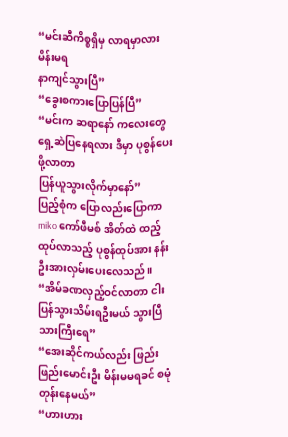“မင်းဆီကိစ္စရှိမှ လာရမှာလား မိန်းမရ
နာကျင်သွားပြီ”
“ခွေးစကားပြောပြန်ပြီ”
“မင်းက ဆရာနော် ကလေးတွေရှေ့ဆဲပြနေရလား ဒီမှာ ပုစွန်ပေးဖို့လာတာ
ပြန်ယူသွားလိုက်မှာနော်”
ပြည့်စုံက ပြောလည်းပြောကာ
miko ကော်ဖီမစ် အိတ်ထဲ ထည့်ထုပ်လာသည့် ပုစွန်ထုပ်အား နန်းဦးအားလှမ်းပေးလေသည်။
“အိမ်ခဏလှည့်ဝင်လာတာ ငါးပြန်သွားသိမ်းရဦးမယ် သွားပြီသားကြီးရေ”
“အေးဆိုင်ကယ်လည်း ဖြည်းဖြည်းမောင်းဦး မိန်းမမရခင် စမုံတုန်းနေမယ်”
“ဟားဟား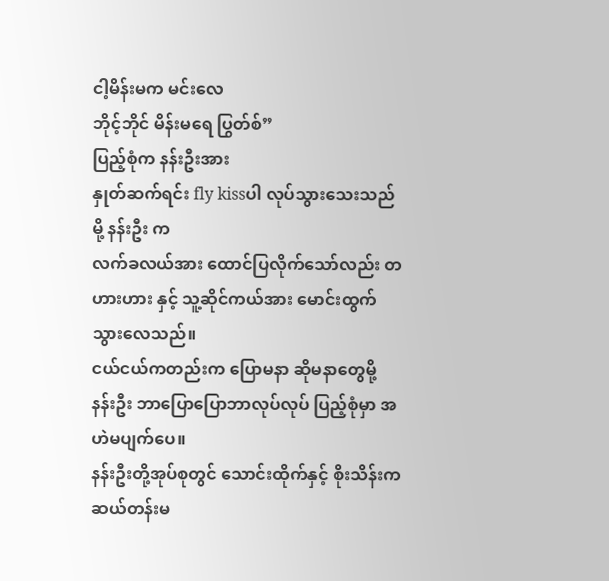ငါ့မိန်းမက မင်းလေ
ဘိုင့်ဘိုင် မိန်းမရေ ပြွတ်စ်”
ပြည့်စုံက နန်းဦးအား
နှုတ်ဆက်ရင်း fly kissပါ လုပ်သွားသေးသည်မို့ နန်းဦး က
လက်ခလယ်အား ထောင်ပြလိုက်သော်လည်း တဟားဟား နှင့် သူ့ဆိုင်ကယ်အား မောင်းထွက်သွားလေသည်။
ငယ်ငယ်ကတည်းက ပြောမနာ ဆိုမနာတွေမို့ နန်းဦး ဘာပြောပြောဘာလုပ်လုပ် ပြည့်စုံမှာ အဟဲမပျက်ပေ။
နန်းဦးတို့အုပ်စုတွင် သောင်းထိုက်နှင့် စိုးသိန်းကဆယ်တန်းမ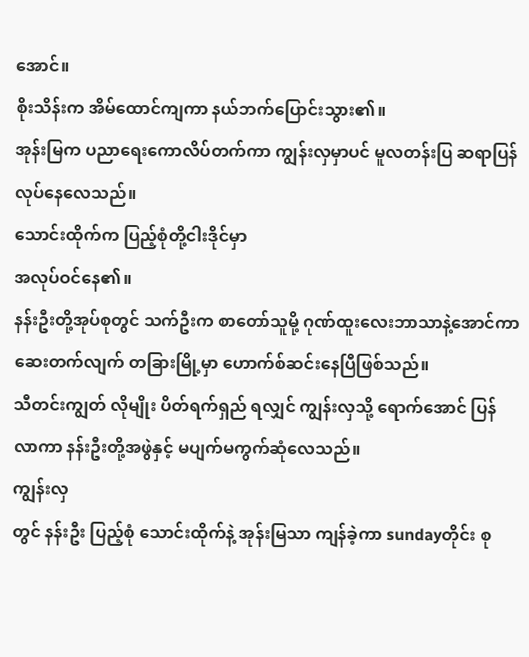အောင်။
စိုးသိန်းက အိမ်ထောင်ကျကာ နယ်ဘက်ပြောင်းသွား၏။
အုန်းမြက ပညာရေးကောလိပ်တက်ကာ ကျွန်းလှမှာပင် မူလတန်းပြ ဆရာပြန်လုပ်နေလေသည်။
သောင်းထိုက်က ပြည့်စုံတို့ငါးဒိုင်မှာ
အလုပ်ဝင်နေ၏။
နန်းဦးတို့အုပ်စုတွင် သက်ဦးက စာတော်သူမို့ ဂုဏ်ထူးလေးဘာသာနဲ့အောင်ကာ ဆေးတက်လျက် တခြားမြို့မှာ ဟောက်စ်ဆင်းနေပြီဖြစ်သည်။
သီတင်းကျွတ် လိုမျိုး ပိတ်ရက်ရှည် ရလျှင် ကျွန်းလှသို့ ရောက်အောင် ပြန်လာကာ နန်းဦးတို့အဖွဲနှင့် မပျက်မကွက်ဆုံလေသည်။
ကျွန်းလှ
တွင် နန်းဦး ပြည့်စုံ သောင်းထိုက်နဲ့ အုန်းမြသာ ကျန်ခဲ့ကာ sundayတိုင်း စု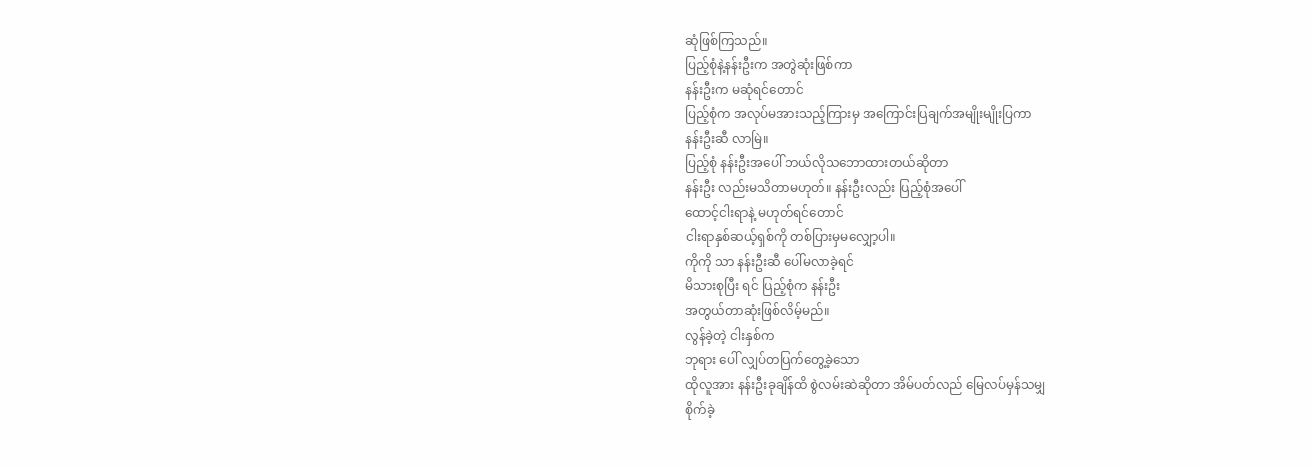ဆုံဖြစ်ကြသည်။
ပြည့်စုံနဲ့နန်းဦးက အတွဲဆုံးဖြစ်ကာ
နန်းဦးက မဆုံရင်တောင်
ပြည့်စုံက အလုပ်မအားသည့်ကြားမှ အကြောင်းပြချက်အမျိုးမျိုးပြကာ
နန်းဦးဆီ လာမြဲ။
ပြည့်စုံ နန်းဦးအပေါ် ဘယ်လိုသဘောထားတယ်ဆိုတာ
နန်းဦး လည်းမသိတာမဟုတ်။ နန်းဦးလည်း ပြည့်စုံအပေါ်
ထောင့်ငါးရာနဲ့ မဟုတ်ရင်တောင်
ငါးရာနှစ်ဆယ့်ရှစ်ကို တစ်ပြားမှမလျှော့ပါ။
ကိုကို သာ နန်းဦးဆီ ပေါ်မလာခဲ့ရင်
မိသားစုပြီး ရင် ပြည့်စုံက နန်းဦး
အတွယ်တာဆုံးဖြစ်လိမ့်မည်။
လွန်ခဲ့တဲ့ ငါးနှစ်က
ဘုရား ပေါ် လျှပ်တပြက်တွေ့ခဲ့သော
ထိုလူအား နန်းဦးခုချိန်ထိ စွဲလမ်းဆဲဆိုတာ အိမ်ပတ်လည် မြေလပ်မှန်သမျှ
စိုက်ခဲ့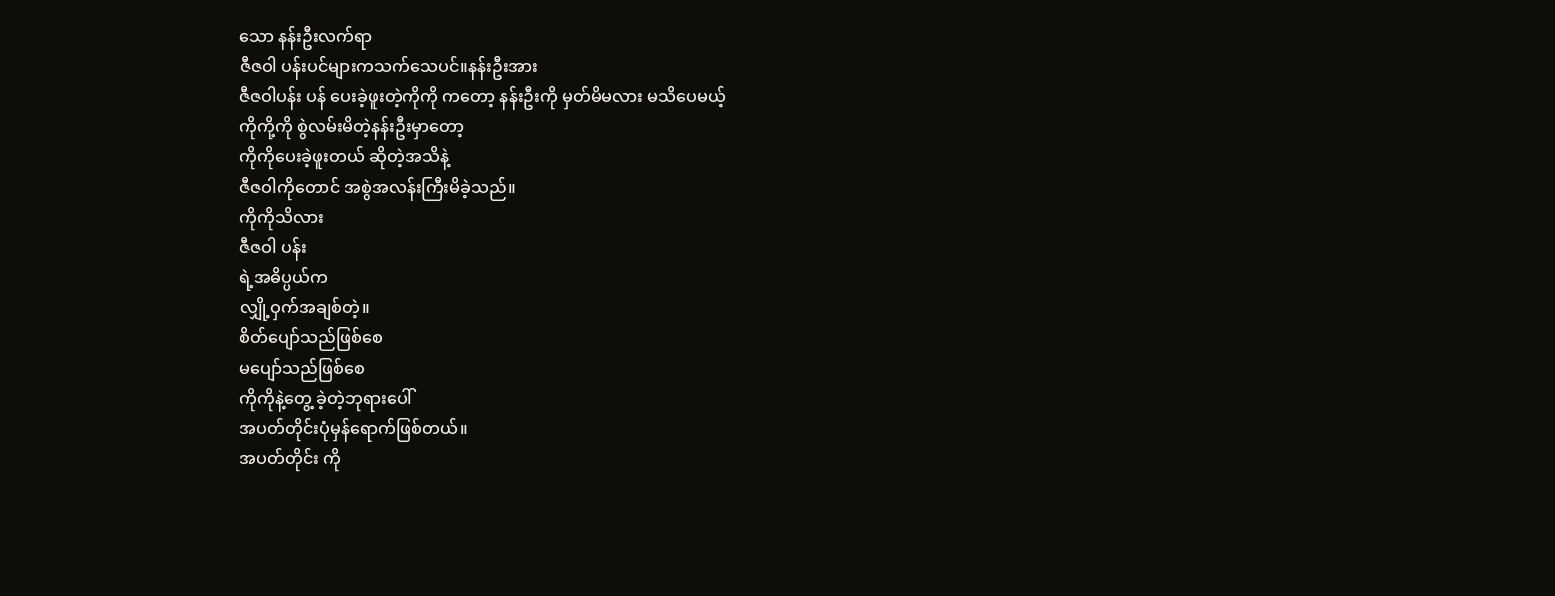သော နန်းဦးလက်ရာ
ဇီဇဝါ ပန်းပင်များကသက်သေပင်။နန်းဦးအား
ဇီဇဝါပန်း ပန် ပေးခဲ့ဖူးတဲ့ကိုကို ကတော့ နန်းဦးကို မှတ်မိမလား မသိပေမယ့်
ကိုကို့ကို စွဲလမ်းမိတဲ့နန်းဦးမှာတော့
ကိုကိုပေးခဲ့ဖူးတယ် ဆိုတဲ့အသိနဲ့
ဇီဇဝါကိုတောင် အစွဲအလန်းကြီးမိခဲ့သည်။
ကိုကိုသိလား
ဇီဇဝါ ပန်း
ရဲ့အဓိပ္ပယ်က
လျှို့ဝှက်အချစ်တဲ့။
စိတ်ပျော်သည်ဖြစ်စေ
မပျော်သည်ဖြစ်စေ
ကိုကိုနဲ့တွေ့ ခဲ့တဲ့ဘုရားပေါ်
အပတ်တိုင်းပုံမှန်ရောက်ဖြစ်တယ်။
အပတ်တိုင်း ကို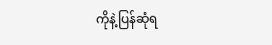ကိုနဲ့ပြန်ဆုံရ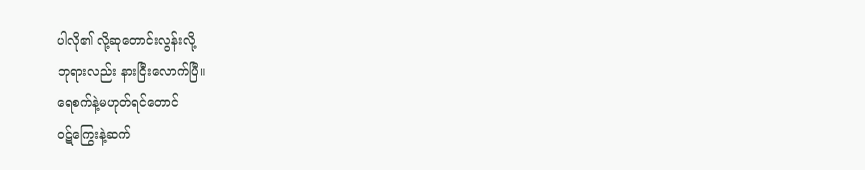ပါလို၏ လို့ဆုတောင်းလွန်းလို့
ဘုရားလည်း နားငြီးလောက်ပြီ။
ရေစက်နဲ့မဟုတ်ရင်တောင်
ဝဋ်ကြွေးနဲ့ဆက်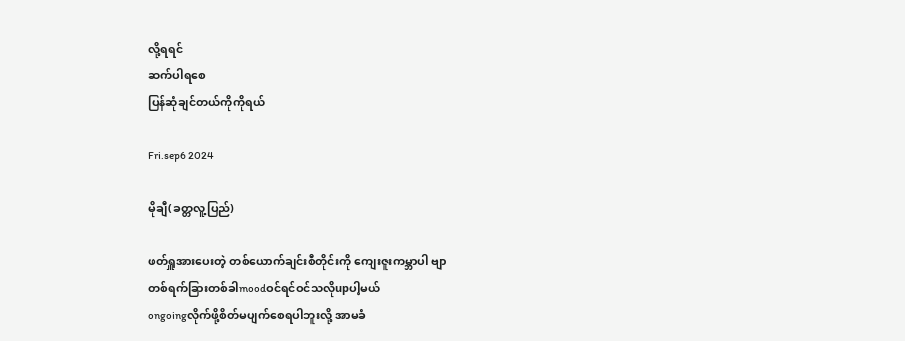လို့ရရင်
ဆက်ပါရစေ
ပြန်ဆုံချင်တယ်ကိုကိုရယ်

Fri.sep6 2024

မိုချီ(ခတ္တလူ့ပြည်)

ဖတ်ရှူအားပေးတဲ့ တစ်ယောက်ချင်းစီတိုင်းကို ကျေးဇူးကမ္ဘာပါ ဗျာ
တစ်ရက်ခြားတစ်ခါmoodဝင်ရင်ဝင်သလိုupပါ့မယ်
ongoingလိုက်ဖို့စိတ်မပျက်စေရပါဘူးလို့ အာမခံ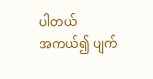ပါတယ်
အကယ်၍ ပျက်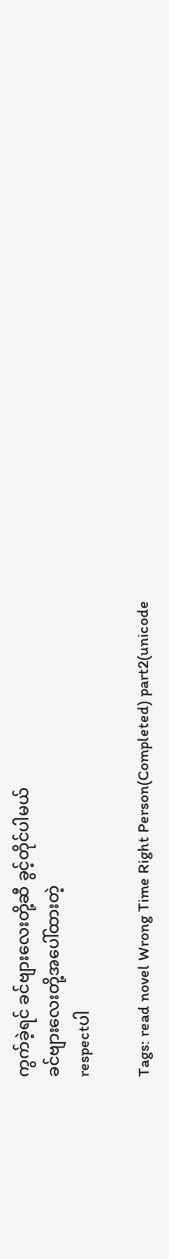ကွက်ခဲ့ရင် ခင်ဗျားလေးတို့ဆီ ခွင့်တိုင်ပါမယ်
ခင်ဗျားလေးတို့အပေါ်ထားတဲ့
respectပါ

Tags: read novel Wrong Time Right Person(Completed) part2(unicode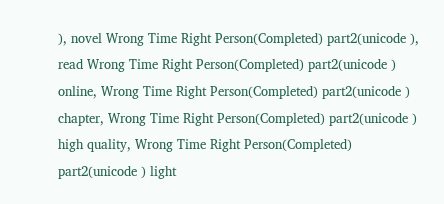), novel Wrong Time Right Person(Completed) part2(unicode ), read Wrong Time Right Person(Completed) part2(unicode ) online, Wrong Time Right Person(Completed) part2(unicode ) chapter, Wrong Time Right Person(Completed) part2(unicode ) high quality, Wrong Time Right Person(Completed) part2(unicode ) light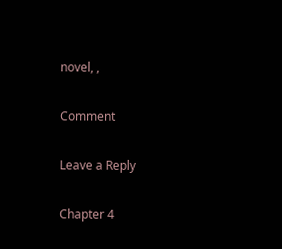novel, ,

Comment

Leave a Reply

Chapter 4